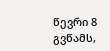წევრი 8
გვწამს,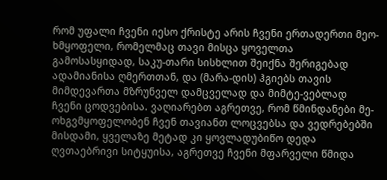რომ უფალი ჩვენი იესო ქრისტე არის ჩვენი ერთადერთი მეო-ხმყოფელი, რომელმაც თავი მისცა ყოველთა გამოსასყიდად, საკუ-თარი სისხლით შეიქნა შერიგებად ადამიანისა ღმერთთან, და (მარა-დის) ჰგიებს თავის მიმდევართა მზრუნველ დამცველად და მიმტე-ვებლად ჩვენი ცოდვებისა. ვაღიარებთ აგრეთვე, რომ წმინდანები მე-ოხგვმყოფელობენ ჩვენ თავიანთ ლოცვებსა და ვედრებებში მისდამი, ყველაზე მეტად კი ყოვლადუბიწო დედა ღვთაებრივი სიტყუისა, აგრეთვე ჩვენი მფარველი წმიდა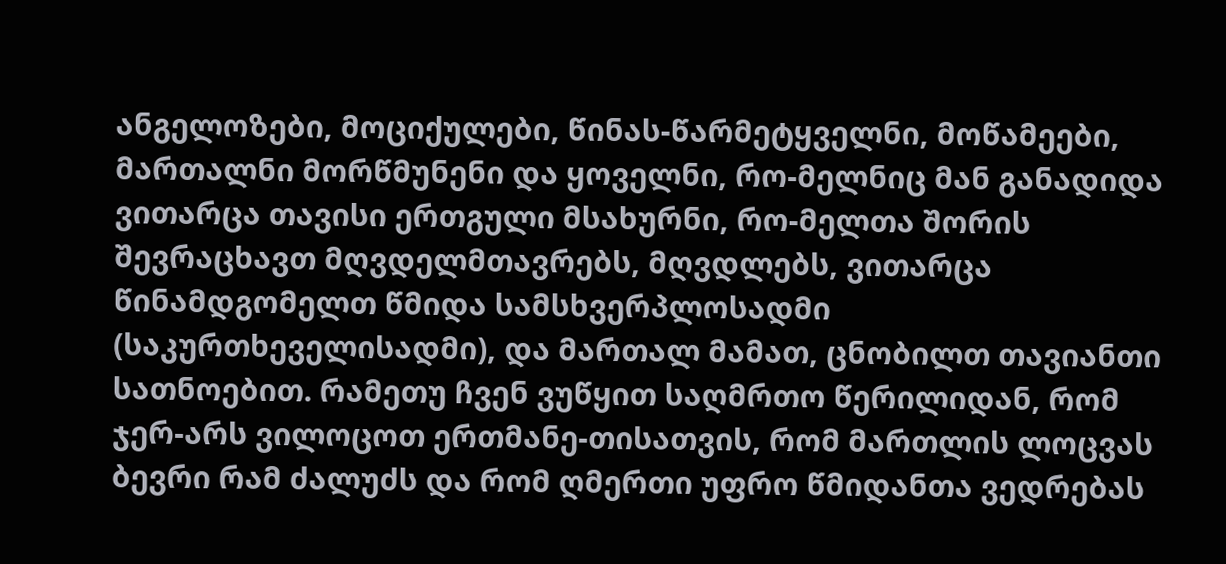ანგელოზები, მოციქულები, წინას-წარმეტყველნი, მოწამეები, მართალნი მორწმუნენი და ყოველნი, რო-მელნიც მან განადიდა ვითარცა თავისი ერთგული მსახურნი, რო-მელთა შორის შევრაცხავთ მღვდელმთავრებს, მღვდლებს, ვითარცა წინამდგომელთ წმიდა სამსხვერპლოსადმი (საკურთხეველისადმი), და მართალ მამათ, ცნობილთ თავიანთი სათნოებით. რამეთუ ჩვენ ვუწყით საღმრთო წერილიდან, რომ ჯერ-არს ვილოცოთ ერთმანე-თისათვის, რომ მართლის ლოცვას ბევრი რამ ძალუძს და რომ ღმერთი უფრო წმიდანთა ვედრებას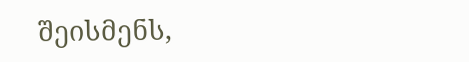შეისმენს,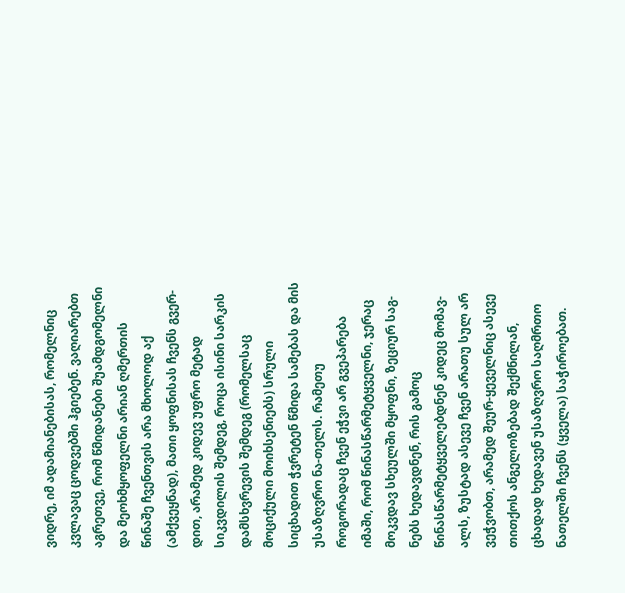ვიდრე, იმ ადამიანებისას, რომელნიც კვლავაც ცოდვებში ჰგიებენ. ვაღიარებთ აგრეთვე, რომ წმიდანები შუამდგომელნი და მეოხმყოფელნი არიან ღმერთის წინაშე ჩვენთვის არა მხოლოდ აქ (ამქვეყნად), მათი ყოფნისას ჩვენს გვერ-დით, არამედ კიდევ უფრო მეტად სიკვდილის შემდეგ, როცა ისინი სარკის დამსხვრევის შემდეგ (რომელსაც მოციქული მოიხსენიებს) სრული სიცხადით ჭვრეტენ წმიდა სამებას და მის უსაზღვრო ნა-თელს. რამეთუ როგორადაც ჩვენ ეჭვი არ გვეპარება იმაში, რომ წინასწარმეტყველნი, ჯერაც მოკვდავ სხეულში მყოფნი, ზეციურ საგ-ნებს ხედავდნენ, რის გამოც წინასწარმეტყველებდნენ კიდეც მომავ-ალს, ზუსტად ასევე ჩვენ არათუ სულ არ ვეჭვობთ, არამედ შეურ-ყეველნიც ასევე თითქოს ანგელოზებად შექმნილან, ცხადად ხედავენ უსაზღვრო საღმრთო ნათელში ჩვენს (ყველა) საჭიროებათ.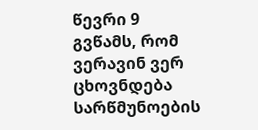წევრი 9
გვწამს, რომ ვერავინ ვერ ცხოვნდება სარწმუნოების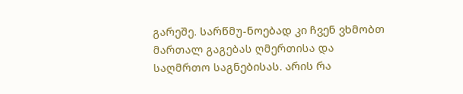გარეშე. სარწმუ-ნოებად კი ჩვენ ვხმობთ მართალ გაგებას ღმერთისა და საღმრთო საგნებისას. არის რა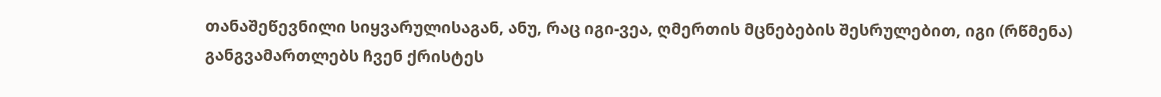თანაშეწევნილი სიყვარულისაგან, ანუ, რაც იგი-ვეა, ღმერთის მცნებების შესრულებით, იგი (რწმენა) განგვამართლებს ჩვენ ქრისტეს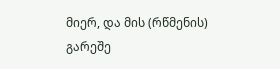მიერ, და მის (რწმენის) გარეშე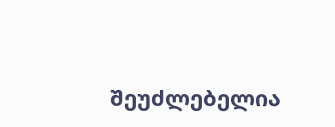შეუძლებელია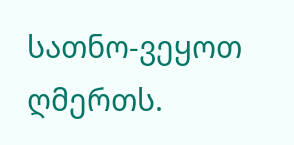სათნო-ვეყოთ ღმერთს.